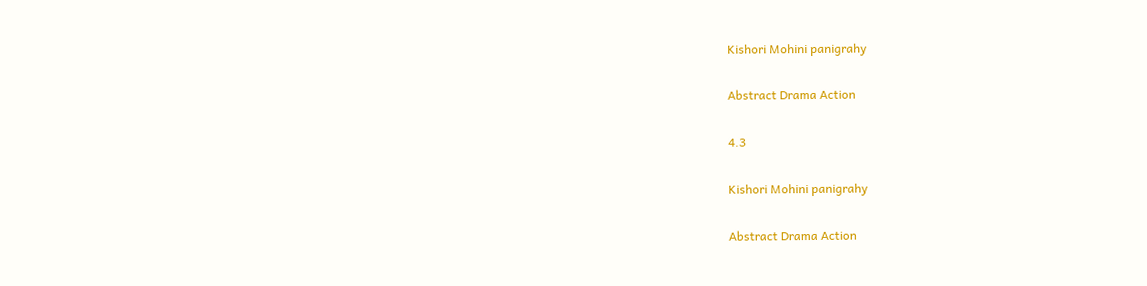Kishori Mohini panigrahy

Abstract Drama Action

4.3

Kishori Mohini panigrahy

Abstract Drama Action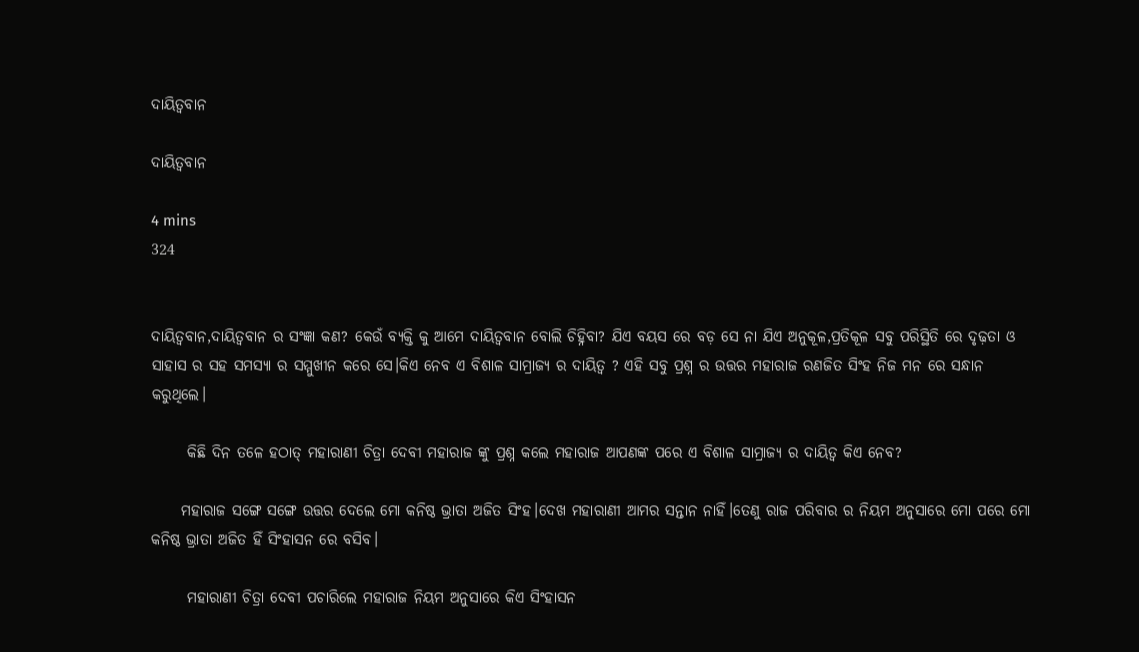ଦାୟିତ୍ବବାନ

ଦାୟିତ୍ବବାନ

4 mins
324


ଦାୟିତ୍ବବାନ,ଦାୟିତ୍ବବାନ ର ସଂଜ୍ଞା କଣ? କେଉଁ ବ୍ୟକ୍ତି କୁ ଆମେ ଦାୟିତ୍ବବାନ ବୋଲି ଚିହ୍ନିବା? ଯିଏ ବୟସ ରେ ବଡ଼ ସେ ନା ଯିଏ ଅନୁକୂଳ,ପ୍ରତିକୂଳ ସବୁ ପରିସ୍ଥିତି ରେ ଦୃଢ଼ତା ଓ ସାହାସ ର ସହ ସମସ୍ୟା ର ସମ୍ମୁଖୀନ କରେ ସେ।କିଏ ନେବ ଏ ବିଶାଳ ସାମ୍ରାଜ୍ୟ ର ଦାୟିତ୍ଵ ? ଏହି ସବୁ ପ୍ରଶ୍ନ ର ଉତ୍ତର ମହାରାଜ ରଣଜିତ ସିଂହ ନିଜ ମନ ରେ ସନ୍ଧାନ କରୁଥିଲେ।

      କିଛି ଦିନ ତଳେ ହଠାତ୍ ମହାରାଣୀ ଚିତ୍ରା ଦେବୀ ମହାରାଜ ଙ୍କୁ ପ୍ରଶ୍ନ କଲେ ମହାରାଜ ଆପଣଙ୍କ ପରେ ଏ ବିଶାଳ ସାମ୍ରାଜ୍ୟ ର ଦାୟିତ୍ଵ କିଏ ନେବ?

     ମହାରାଜ ସଙ୍ଗେ ସଙ୍ଗେ ଉତ୍ତର ଦେଲେ ମୋ କନିଷ୍ଠ ଭ୍ରାତା ଅଜିତ ସିଂହ।ଦେଖ ମହାରାଣୀ ଆମର ସନ୍ତାନ ନାହିଁ।ତେଣୁ ରାଜ ପରିବାର ର ନିୟମ ଅନୁସାରେ ମୋ ପରେ ମୋ କନିଷ୍ଠ ଭ୍ରାତା ଅଜିତ ହିଁ ସିଂହାସନ ରେ ବସିବ।

      ମହାରାଣୀ ଚିତ୍ରା ଦେବୀ ପଚାରିଲେ ମହାରାଜ ନିୟମ ଅନୁସାରେ କିଏ ସିଂହାସନ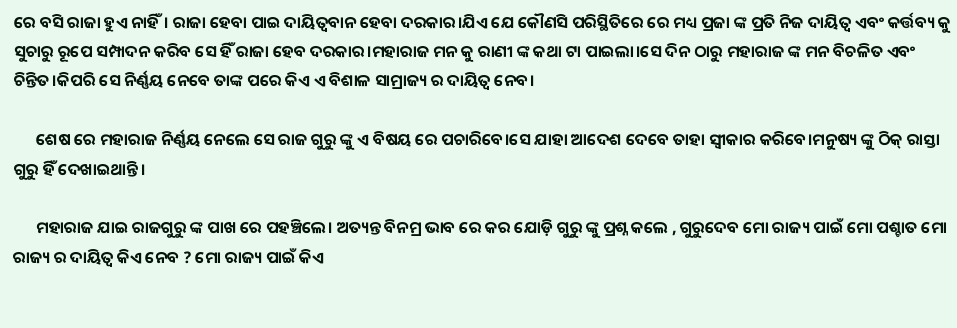ରେ ବସି ରାଜା ହୁଏ ନାହିଁ। ରାଜା ହେବା ପାଇ ଦାୟିତ୍ବବାନ ହେବା ଦରକାର।ଯିଏ ଯେ କୌଣସି ପରିସ୍ଥିତିରେ ରେ ମଧ୍ୟ ପ୍ରଜା ଙ୍କ ପ୍ରତି ନିଜ ଦାୟିତ୍ଵ ଏବଂ କର୍ତ୍ତବ୍ୟ କୁ ସୁଚାରୁ ରୂପେ ସମ୍ପାଦନ କରିବ ସେ ହିଁ ରାଜା ହେବ ଦରକାର।ମହାରାଜ ମନ କୁ ରାଣୀ ଙ୍କ କଥା ଟା ପାଇଲା।ସେ ଦିନ ଠାରୁ ମହାରାଜ ଙ୍କ ମନ ବିଚଳିତ ଏବଂ ଚିନ୍ତିତ।କିପରି ସେ ନିର୍ଣ୍ଣୟ ନେବେ ତାଙ୍କ ପରେ କିଏ ଏ ବିଶାଳ ସାମ୍ରାଜ୍ୟ ର ଦାୟିତ୍ଵ ନେବ।

      ଶେଷ ରେ ମହାରାଜ ନିର୍ଣ୍ଣୟ ନେଲେ ସେ ରାଜ ଗୁରୁ ଙ୍କୁ ଏ ବିଷୟ ରେ ପଚାରିବେ।ସେ ଯାହା ଆଦେଶ ଦେବେ ତାହା ସ୍ବୀକାର କରିବେ।ମନୁଷ୍ୟ ଙ୍କୁ ଠିକ୍ ରାସ୍ତା ଗୁରୁ ହିଁ ଦେଖାଇଥାନ୍ତି।

      ମହାରାଜ ଯାଇ ରାଜଗୁରୁ ଙ୍କ ପାଖ ରେ ପହଞ୍ଚିଲେ। ଅତ୍ୟନ୍ତ ବିନମ୍ର ଭାବ ରେ କର ଯୋଡ଼ି ଗୁରୁ ଙ୍କୁ ପ୍ରଶ୍ନ କଲେ , ଗୁରୁଦେବ ମୋ ରାଜ୍ୟ ପାଇଁ ମୋ ପଶ୍ଚାତ ମୋ ରାଜ୍ୟ ର ଦାୟିତ୍ଵ କିଏ ନେବ ? ମୋ ରାଜ୍ୟ ପାଇଁ କିଏ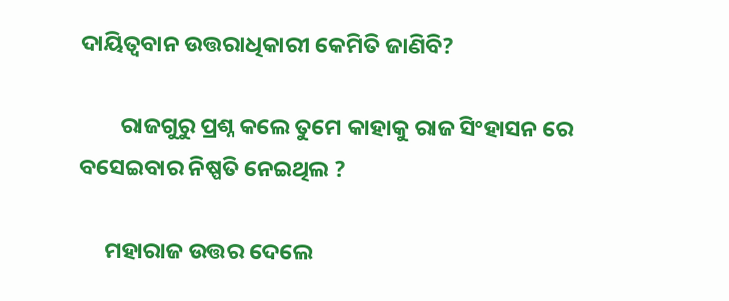ଦାୟିତ୍ବବାନ ଉତ୍ତରାଧିକାରୀ କେମିତି ଜାଣିବି?

        ରାଜଗୁରୁ ପ୍ରଶ୍ନ କଲେ ତୁମେ କାହାକୁ ରାଜ ସିଂହାସନ ରେ ବସେଇବାର ନିଷ୍ପତି ନେଇଥିଲ ?

     ମହାରାଜ ଉତ୍ତର ଦେଲେ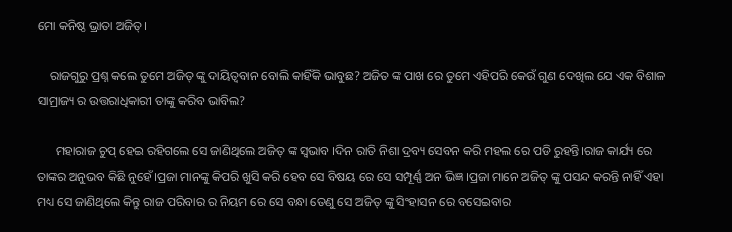ମୋ କନିଷ୍ଠ ଭ୍ରାତା ଅଜିତ୍।

    ରାଜଗୁରୁ ପ୍ରଶ୍ନ କଲେ ତୁମେ ଅଜିତ୍ ଙ୍କୁ ଦାୟିତ୍ବବାନ ବୋଲି କାହିଁକି ଭାବୁଛ? ଅଜିତ ଙ୍କ ପାଖ ରେ ତୁମେ ଏହିପରି କେଉଁ ଗୁଣ ଦେଖିଲ ଯେ ଏକ ବିଶାଳ ସାମ୍ରାଜ୍ୟ ର ଉତ୍ତରାଧିକାରୀ ତାଙ୍କୁ କରିବ ଭାବିଲ?

      ମହାରାଜ ଚୁପ୍ ହେଇ ରହିଗଲେ ସେ ଜାଣିଥିଲେ ଅଜିତ୍ ଙ୍କ ସ୍ଵଭାବ ।ଦିନ ରାତି ନିଶା ଦ୍ରବ୍ୟ ସେବନ କରି ମହଲ ରେ ପଡି ରୁହନ୍ତି।ରାଜ କାର୍ଯ୍ୟ ରେ ତାଙ୍କର ଅନୁଭବ କିଛି ନୁହେଁ।ପ୍ରଜା ମାନଙ୍କୁ କିପରି ଖୁସି କରି ହେବ ସେ ବିଷୟ ରେ ସେ ସମ୍ପୂର୍ଣ୍ଣ ଅନ ଭିଜ୍ଞ ।ପ୍ରଜା ମାନେ ଅଜିତ୍ ଙ୍କୁ ପସନ୍ଦ କରନ୍ତି ନାହିଁ ଏହା ମଧ୍ୟ ସେ ଜାଣିଥିଲେ କିନ୍ତୁ ରାଜ ପରିବାର ର ନିୟମ ରେ ସେ ବନ୍ଧା ତେଣୁ ସେ ଅଜିତ୍ ଙ୍କୁ ସିଂହାସନ ରେ ବସେଇବାର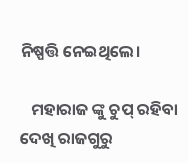ନିଷ୍ପତ୍ତି ନେଇଥିଲେ।

   ମହାରାଜ ଙ୍କୁ ଚୁପ୍ ରହିବା ଦେଖି ରାଜଗୁରୁ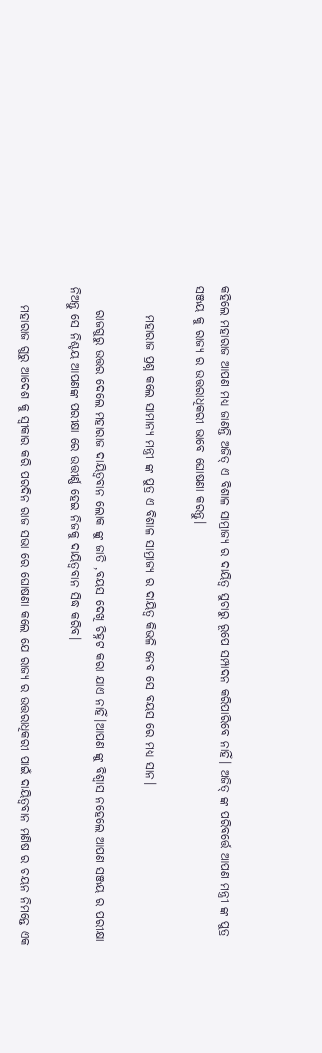କହିଲେ ମହାରାଜ ଆପଣ ମଧ୍ୟ ଜାଣନ୍ତି ଅଜିତ୍ ଏ ବିଶାଳ ସାମ୍ରାଜ୍ୟ ର ଦାୟିତ୍ଵ ସୁଚାରୁ ରୂପେ ସମ୍ପାଦନ କରିପାରିବେ ନାହିଁ। ଅଜିତ୍ ଙ୍କ ପରିବର୍ତ୍ତେ ଆପଣ ମନ୍ତ୍ରୀ ଙ୍କ ପୁତ୍ର ସଞ୍ଜୟ କୁ ରାଜ୍ୟ ର ଉତ୍ତରାଧିକରୀ ଭାବେ ଘୋଷଣା କରନ୍ତୁ।

      ମହାରାଜ ପ୍ରଶ୍ନ କଲେ ସାମାନ୍ୟ ମନ୍ତ୍ରୀ ଙ୍କ ପୁତ୍ର ଏ ବିଶାଳ ସାମ୍ରାଜ୍ୟ ର ଦାୟିତ୍ଵ କିଭଳି ନେବ ସେ ବୟସ ରେ ମଧ୍ୟ ସାନ।

     ରାଜଗୁରୁ ଉତ୍ତର ଦେଲେ ମହାରାଜ ଦାୟିତ୍ବବାନ ଲୋକ ଙ୍କୁ ଜାତି ,ବୟସ ଦେଖି ଚିହ୍ନଟ କରା ଯାଏ ନାହିଁ।ଆପଣ ଙ୍କୁ ବିଶ୍ବାସ ନହେଲେ ଆପଣ ସଞ୍ଜୟ ର ପରୀକ୍ଷା ନିଅନ୍ତୁ ସେ ନିଶ୍ଚୟ ଆପଣଙ୍କ ପରୀକ୍ଷା ରେ ଉତ୍ତୀର୍ଣ୍ଣ ହେଇ ନିଜକୁ ଦାୟିତ୍ବବାନ ସିଦ୍ଧ କରିବ।

    ମହାରାଜ ଗୁରୁ ଆଦେଶ କୁ ସ୍ବୀକାର କରି ପରଦିନ ରାଜ ସଭା ରେ ଘୋଷଣା କଲେ ଯେ ରାଜ୍ୟ ର ଉତ୍ତରାଧିକରୀ ପାଇଁ ଦାୟିତ୍ବବାନ ମଣିଷ ର ଚୟନ ନିମନ୍ତେ ଏକ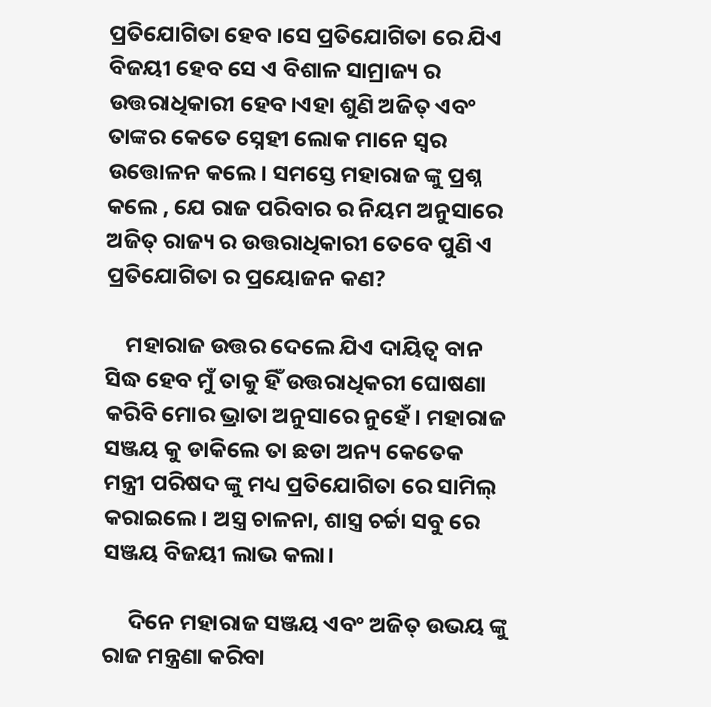ପ୍ରତିଯୋଗିତା ହେବ ।ସେ ପ୍ରତିଯୋଗିତା ରେ ଯିଏ ବିଜୟୀ ହେବ ସେ ଏ ବିଶାଳ ସାମ୍ରାଜ୍ୟ ର ଉତ୍ତରାଧିକାରୀ ହେବ।ଏହା ଶୁଣି ଅଜିତ୍ ଏବଂ ତାଙ୍କର କେତେ ସ୍ନେହୀ ଲୋକ ମାନେ ସ୍ୱର ଉତ୍ତୋଳନ କଲେ। ସମସ୍ତେ ମହାରାଜ ଙ୍କୁ ପ୍ରଶ୍ନ କଲେ , ଯେ ରାଜ ପରିବାର ର ନିୟମ ଅନୁସାରେ ଅଜିତ୍ ରାଜ୍ୟ ର ଉତ୍ତରାଧିକାରୀ ତେବେ ପୁଣି ଏ ପ୍ରତିଯୋଗିତା ର ପ୍ରୟୋଜନ କଣ?

    ମହାରାଜ ଉତ୍ତର ଦେଲେ ଯିଏ ଦାୟିତ୍ଵ ବାନ ସିଦ୍ଧ ହେବ ମୁଁ ତାକୁ ହିଁ ଉତ୍ତରାଧିକରୀ ଘୋଷଣା କରିବି ମୋର ଭ୍ରାତା ଅନୁସାରେ ନୁହେଁ। ମହାରାଜ ସଞ୍ଜୟ କୁ ଡାକିଲେ ତା ଛଡା ଅନ୍ୟ କେତେକ ମନ୍ତ୍ରୀ ପରିଷଦ ଙ୍କୁ ମଧ୍ୟ ପ୍ରତିଯୋଗିତା ରେ ସାମିଲ୍ କରାଇଲେ। ଅସ୍ତ୍ର ଚାଳନା, ଶାସ୍ତ୍ର ଚର୍ଚ୍ଚା ସବୁ ରେ ସଞ୍ଜୟ ବିଜୟୀ ଲାଭ କଲା।

     ଦିନେ ମହାରାଜ ସଞ୍ଜୟ ଏବଂ ଅଜିତ୍ ଉଭୟ ଙ୍କୁ ରାଜ ମନ୍ତ୍ରଣା କରିବା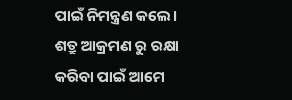ପାଇଁ ନିମନ୍ତ୍ରଣ କଲେ। ଶତ୍ରୁ ଆକ୍ରମଣ ରୁ ରକ୍ଷା କରିବା ପାଇଁ ଆମେ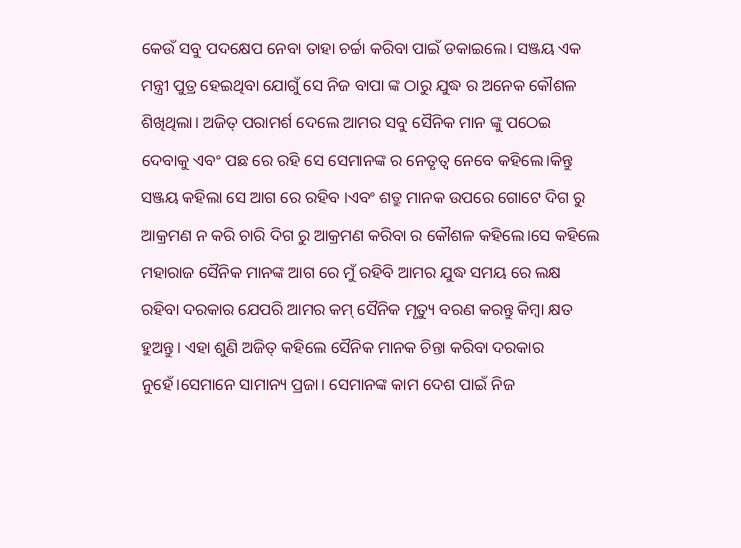କେଉଁ ସବୁ ପଦକ୍ଷେପ ନେବା ତାହା ଚର୍ଚ୍ଚା କରିବା ପାଇଁ ଡକାଇଲେ। ସଞ୍ଜୟ ଏକ ମନ୍ତ୍ରୀ ପୁତ୍ର ହେଇଥିବା ଯୋଗୁଁ ସେ ନିଜ ବାପା ଙ୍କ ଠାରୁ ଯୁଦ୍ଧ ର ଅନେକ କୌଶଳ ଶିଖିଥିଲା। ଅଜିତ୍ ପରାମର୍ଶ ଦେଲେ ଆମର ସବୁ ସୈନିକ ମାନ ଙ୍କୁ ପଠେଇ ଦେବାକୁ ଏବଂ ପଛ ରେ ରହି ସେ ସେମାନଙ୍କ ର ନେତୃତ୍ୱ ନେବେ କହିଲେ।କିନ୍ତୁ ସଞ୍ଜୟ କହିଲା ସେ ଆଗ ରେ ରହିବ ।ଏବଂ ଶତ୍ରୁ ମାନକ ଉପରେ ଗୋଟେ ଦିଗ ରୁ ଆକ୍ରମଣ ନ କରି ଚାରି ଦିଗ ରୁ ଆକ୍ରମଣ କରିବା ର କୌଶଳ କହିଲେ।ସେ କହିଲେ ମହାରାଜ ସୈନିକ ମାନଙ୍କ ଆଗ ରେ ମୁଁ ରହିବି ଆମର ଯୁଦ୍ଧ ସମୟ ରେ ଲକ୍ଷ ରହିବା ଦରକାର ଯେପରି ଆମର କମ୍ ସୈନିକ ମୃତ୍ୟୁ ବରଣ କରନ୍ତୁ କିମ୍ବା କ୍ଷତ ହୁଅନ୍ତୁ। ଏହା ଶୁଣି ଅଜିତ୍ କହିଲେ ସୈନିକ ମାନକ ଚିନ୍ତା କରିବା ଦରକାର ନୁହେଁ।ସେମାନେ ସାମାନ୍ୟ ପ୍ରଜା। ସେମାନଙ୍କ କାମ ଦେଶ ପାଇଁ ନିଜ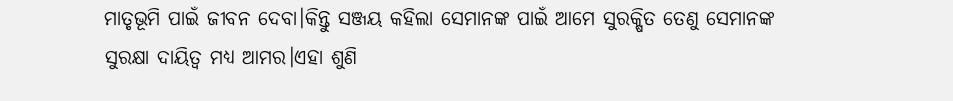ମାତୃଭୂମି ପାଇଁ ଜୀବନ ଦେବା।କିନ୍ତୁ ସଞ୍ଜୟ କହିଲା ସେମାନଙ୍କ ପାଇଁ ଆମେ ସୁରକ୍ଷିତ ତେଣୁ ସେମାନଙ୍କ ସୁରକ୍ଷା ଦାୟିତ୍ବ ମଧ୍ୟ ଆମର।ଏହା ଶୁଣି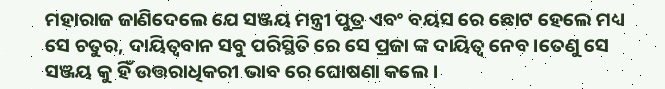ମହାରାଜ ଜାଣିଦେଲେ ଯେ ସଞ୍ଜୟ ମନ୍ତ୍ରୀ ପୁତ୍ର ଏବଂ ବୟସ ରେ ଛୋଟ ହେଲେ ମଧ୍ୟ ସେ ଚତୁର, ଦାୟିତ୍ବବାନ ସବୁ ପରିସ୍ଥିତି ରେ ସେ ପ୍ରଜା ଙ୍କ ଦାୟିତ୍ଵ ନେବ।ତେଣୁ ସେ ସଞ୍ଜୟ କୁ ହିଁ ଉତ୍ତରାଧିକରୀ ଭାବ ରେ ଘୋଷଣା କଲେ ।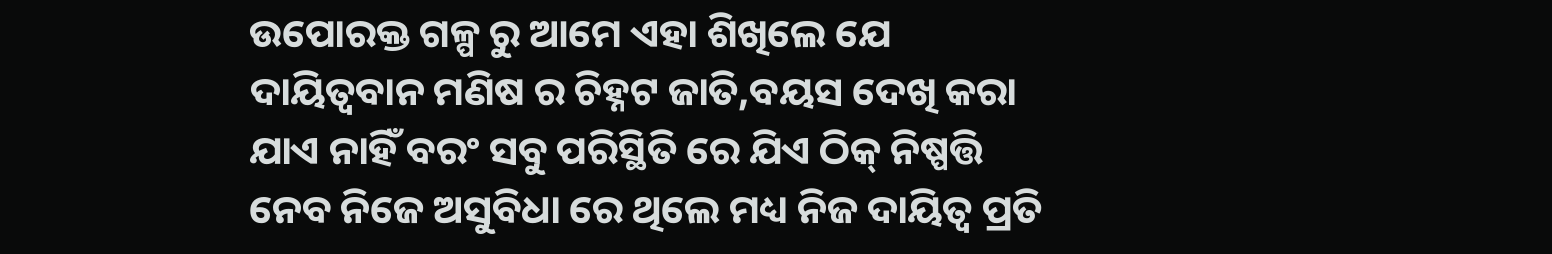ଉପୋରକ୍ତ ଗଳ୍ପ ରୁ ଆମେ ଏହା ଶିଖିଲେ ଯେ ଦାୟିତ୍ବବାନ ମଣିଷ ର ଚିହ୍ନଟ ଜାତି,ବୟସ ଦେଖି କରା ଯାଏ ନାହିଁ ବରଂ ସବୁ ପରିସ୍ଥିତି ରେ ଯିଏ ଠିକ୍ ନିଷ୍ପତ୍ତି ନେବ ନିଜେ ଅସୁବିଧା ରେ ଥିଲେ ମଧ୍ୟ ନିଜ ଦାୟିତ୍ଵ ପ୍ରତି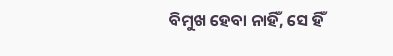ବିମୁଖ ହେବା ନାହିଁ, ସେ ହିଁ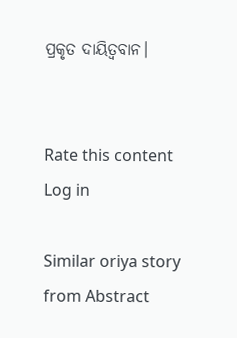ପ୍ରକୃତ ଦାୟିତ୍ବବାନ।


Rate this content
Log in

Similar oriya story from Abstract